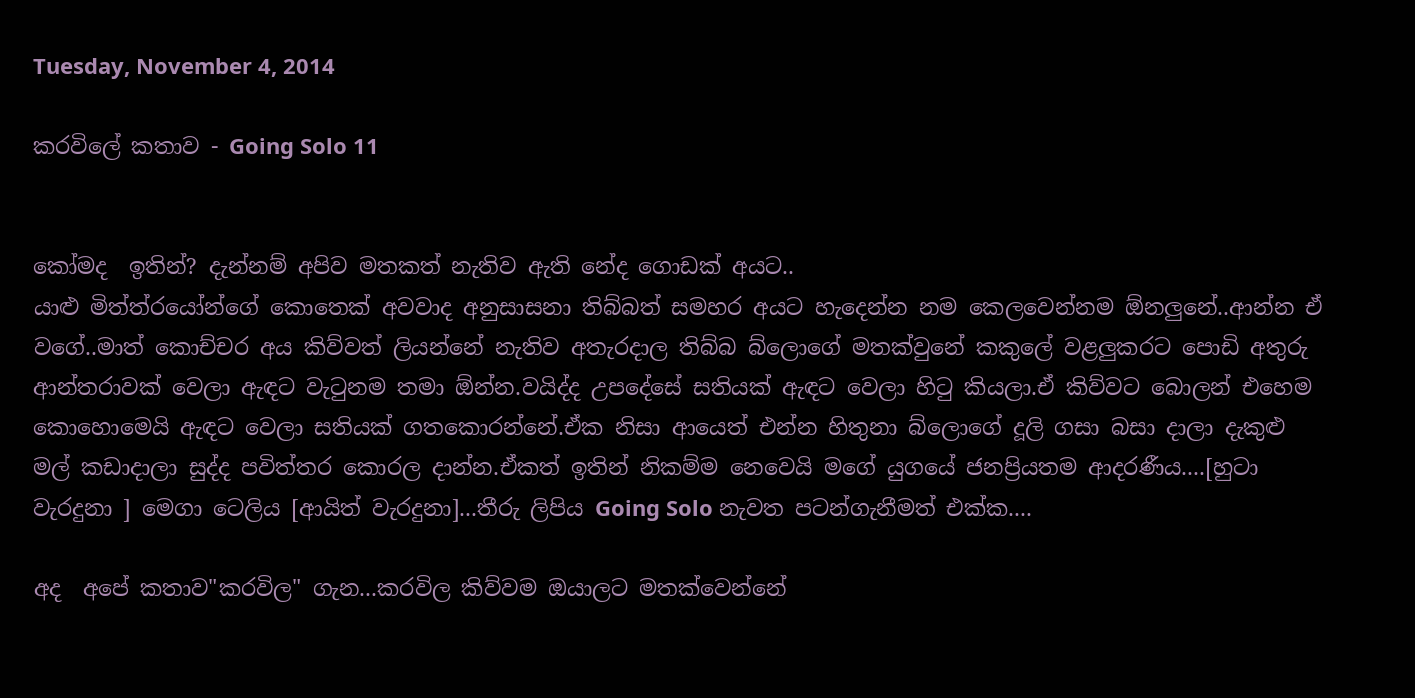Tuesday, November 4, 2014

කරවිලේ කතාව - Going Solo 11


කෝමද  ඉතින්? දැන්නම් අපිව මතකත් නැතිව ඇති නේද ගොඩක් අයට..
යාළු මිත්ත්රයෝන්ගේ කොතෙක් අවවාද අනුසාසනා තිබ්බත් සමහර අයට හැදෙන්න නම කෙලවෙන්නම ඕනලුනේ..ආන්න ඒ වගේ..මාත් කොච්චර අය කිව්වත් ලියන්නේ නැතිව අතැරදාල තිබ්බ බ්ලොගේ මතක්වුනේ කකුලේ වළලුකරට පොඩි අතුරු ආන්තරාවක් වෙලා ඇඳට වැටුනම තමා ඕන්න.වයිද්ද උපදේසේ සතියක් ඇඳට වෙලා හිටු කියලා.ඒ කිව්වට බොලන් එහෙම කොහොමෙයි ඇඳට වෙලා සතියක් ගතකොරන්නේ.ඒක නිසා ආයෙත් එන්න හිතුනා බ්ලොගේ දූලි ගසා බසා දාලා දැකුළු මල් කඩාදාලා සුද්ද පවිත්තර කොරල දාන්න.ඒකත් ඉතින් නිකම්ම නෙවෙයි මගේ යුගයේ ජනප්‍රියතම ආදරණීය....[හුටා වැරදුනා ] මෙගා ටෙලිය [ආයිත් වැරදුනා]...තීරු ලිපිය Going Solo නැවත පටන්ගැනීමත් එක්ක....

අද  අපේ කතාව"කරවිල" ගැන...කරවිල කිව්වම ඔයාලට මතක්වෙන්නේ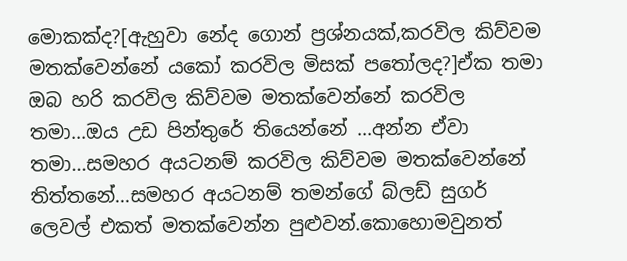මොකක්ද?[ඇහුවා නේද ගොන් ප්‍රශ්නයක්,කරවිල කිව්වම මතක්වෙන්නේ යකෝ කරවිල මිසක් පතෝලද?]ඒක තමා ඔබ හරි කරවිල කිව්වම මතක්වෙන්නේ කරවිල තමා...ඔය උඩ පින්තුරේ තියෙන්නේ ...අන්න ඒවා තමා...සමහර අයටනම් කරවිල කිව්වම මතක්වෙන්නේ තිත්තනේ...සමහර අයටනම් තමන්ගේ බ්ලඩ් සුගර් ලෙවල් එකත් මතක්වෙන්න පුළුවන්.කොහොමවුනත්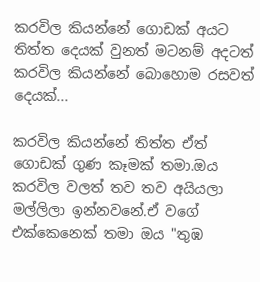කරවිල කියන්නේ ගොඩක් අයට තිත්ත දෙයක් වුනත් මටනම් අදටත් කරවිල කියන්නේ බොහොම රසවත් දෙයක්...

කරවිල කියන්නේ තිත්ත ඒත් ගොඩක් ගුණ කෑමක් තමා.ඔය කරවිල වලත් තව තව අයියලා මල්ලිලා ඉන්නවනේ.ඒ වගේ එක්කෙනෙක් තමා ඔය "තුඹ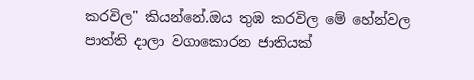කරවිල" කියන්නේ.ඔය තුඹ කරවිල මේ හේන්වල පාත්ති දාලා වගාකොරන ජාතියක්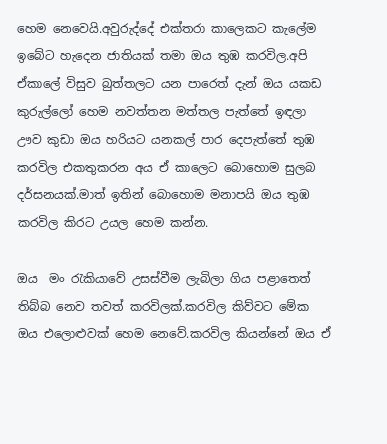හෙම නෙවෙයි.අවුරුද්දේ එක්තරා කාලෙකට කැලේම ඉබේට හැදෙන ජාතියක් තමා ඔය තුඹ කරවිල.අපි ඒකාලේ විසුව බුත්තලට යන පාරෙත් දැන් ඔය යකඩ කුරුල්ලෝ හෙම නවත්තන මත්තල පැත්තේ ඉඳලා ඌව කුඩා ඔය හරියට යනකල් පාර දෙපැත්තේ තුඹ කරවිල එකතුකරන අය ඒ කාලෙට බොහොම සුලබ දර්සනයක්.මාත් ඉතින් බොහොම මනාපයි ඔය තුඹ කරවිල කිරට උයල හෙම කන්න.

ඔය  මං රැකියාවේ උසස්වීම ලැබිලා ගිය පළාතෙත් තිබ්බ නෙව තවත් කරවිලක්.කරවිල කිව්වට මේක ඔය එලොළුවක් හෙම නෙවේ.කරවිල කියන්නේ ඔය ඒ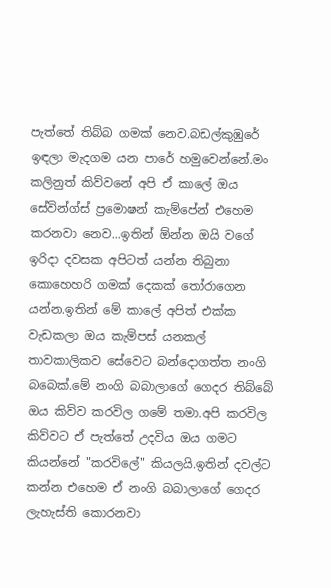පැත්තේ තිබ්බ ගමක් නෙව.බඩල්කුඹුරේ ඉඳලා මැදගම යන පාරේ හමුවෙන්නේ.මං කලිනුත් කිව්වනේ අපි ඒ කාලේ ඔය සේවින්ග්ස් ප්‍රමොෂන් කැම්පේන් එහෙම කරනවා නෙව...ඉතින් ඕන්න ඔයි වගේ ඉරිදා දවසක අපිටත් යන්න තිබුනා කොහෙහරි ගමක් දෙකක් තෝරාගෙන යන්න.ඉතින් මේ කාලේ අපිත් එක්ක වැඩකලා ඔය කැම්පස් යනකල් තාවකාලිකව සේවෙට බන්දොගත්ත නංගි බබෙක්.මේ නංගි බබාලාගේ ගෙදර තිබ්බේ ඔය කිව්ව කරවිල ගමේ තමා.අපි කරවිල කිව්වට ඒ පැත්තේ උදවිය ඔය ගමට කියන්නේ "කරවිලේ" කියලයි.ඉතින් දවල්ට කන්න එහෙම ඒ නංගි බබාලාගේ ගෙදර ලැහැස්ති කොරනවා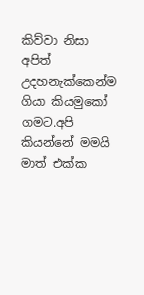කිව්වා නිසා අපිත් උදහනැක්කෙන්ම ගියා කියමුකෝ ගමට.අපි කියන්නේ මමයි මාත් එක්ක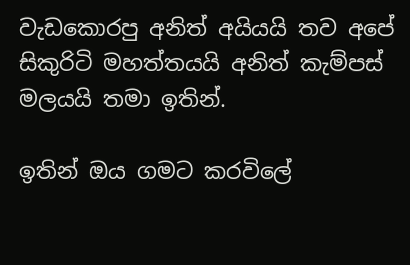වැඩකොරපු අනිත් අයියයි තව අපේ සිකුරිටි මහත්තයයි අනිත් කැම්පස් මලයයි තමා ඉතින්.

ඉතින් ඔය ගමට කරවිලේ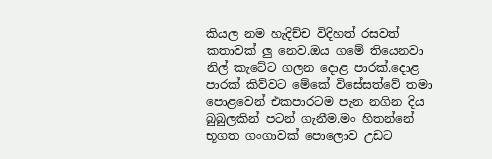කියල නම හැදිච්ච විදිහත් රසවත් කතාවක් ලු නෙව.ඔය ගමේ තියෙනවා නිල් කැටේට ගලන දොළ පාරක්.දොළ පාරක් කිව්වට මේකේ විසේසත්වේ තමා පොළවෙන් එකපාරටම පැන නගින දිය බුබුලකින් පටන් ගැනීම.මං හිතන්නේ භූගත ගංගාවක් පොලොව උඩට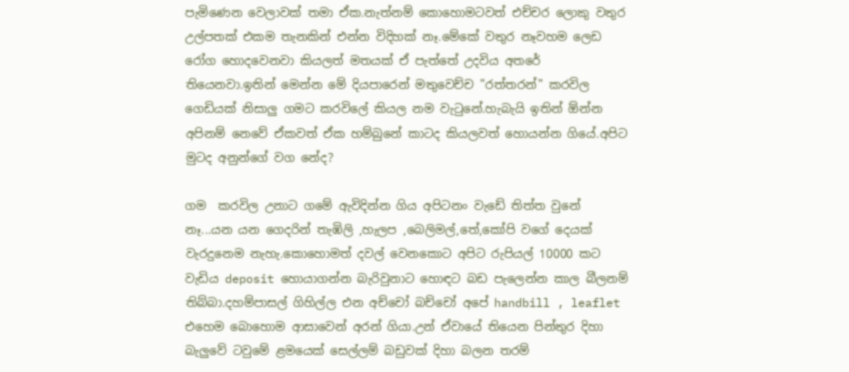පැමිණෙන වෙලාවක් තමා ඒක.නැත්නම් කොහොමටවත් එච්චර ලොකු වතුර උල්පතක් එකම තැනකින් එන්න විදිහක් නෑ.මේකේ වතුර නෑවහම ලෙඩ රෝග හොදවෙනවා කියලත් මතයක් ඒ පැත්තේ උදවිය අතරේ තියෙනවා.ඉතින් මෙන්න මේ දියපාරෙන් මතුවෙච්ච "රත්තරන්" කරවිල ගෙඩියක් නිසාලු ගමට කරවිලේ කියල නම වැටුනේ.හැබැයි ඉතින් ඕන්න අපිනම් නෙවේ ඒකවත් ඒක හම්බුනේ කාටද කියලවත් හොයන්න ගියේ.අපිට මුටද අනුන්ගේ වග නේද?

ගම  කරවිල උනාට ගමේ ඇවිදින්න ගිය අපිටනං වැඩේ තිත්ත වුනේ නෑ...යන යන ගෙදරින් තැඹිලි ,හැලප ,බෙලිමල්,තේ,කෝපි වගේ දෙයක් වැරදුනෙම නැහැ.කොහොමත් දවල් වෙනකොට අපිට රුපියල් 10000 කට වැඩිය deposit හොයාගන්න බැරිවුනාට හොඳට බඩ පැලෙන්න කාල බීලනම් තිබ්බා.දහම්පාසල් ගිහිල්ල එන අච්චෝ බච්චෝ අපේ handbill , leaflet එහෙම බොහොම ආසාවෙන් අරන් ගියා.උන් ඒවායේ තියෙන පින්තුර දිහා බැලුවේ ටවුමේ ළමයෙක් සෙල්ලම් බඩුවක් දිහා බලන තරම්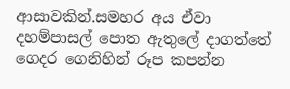ආසාවකින්.සමහර අය ඒවා දහම්පාසල් පොත ඇතුලේ දාගත්තේ ගෙදර ගෙනිහින් රූප කපන්න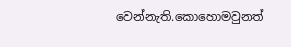වෙන්නැති.කොහොමවුනත්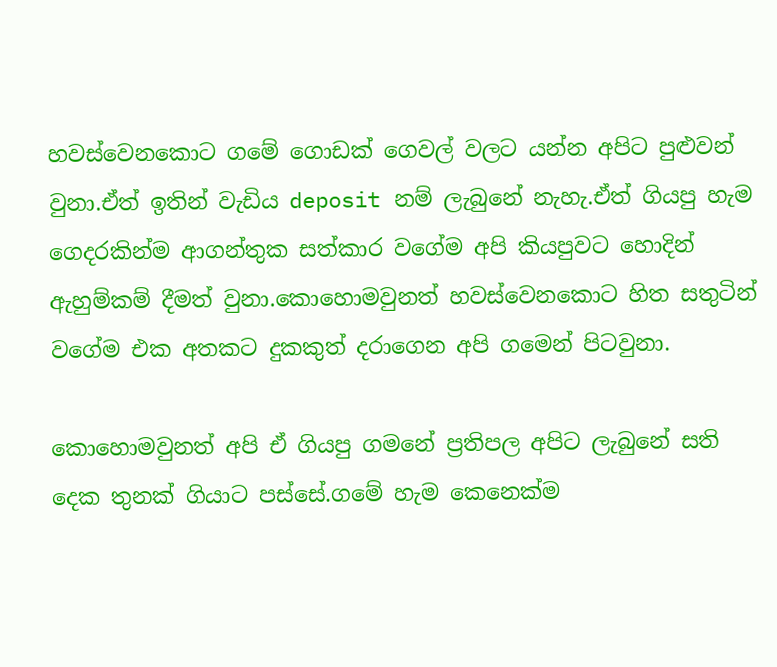හවස්වෙනකොට ගමේ ගොඩක් ගෙවල් වලට යන්න අපිට පුළුවන් වුනා.ඒත් ඉතින් වැඩිය deposit නම් ලැබුනේ නැහැ.ඒත් ගියපු හැම ගෙදරකින්ම ආගන්තුක සත්කාර වගේම අපි කියපුවට හොදින් ඇහුම්කම් දීමත් වුනා.කොහොමවුනත් හවස්වෙනකොට හිත සතුටින් වගේම එක අතකට දුකකුත් දරාගෙන අපි ගමෙන් පිටවුනා.

කොහොමවුනත් අපි ඒ ගියපු ගමනේ ප්‍රතිපල අපිට ලැබුනේ සති දෙක තුනක් ගියාට පස්සේ.ගමේ හැම කෙනෙක්ම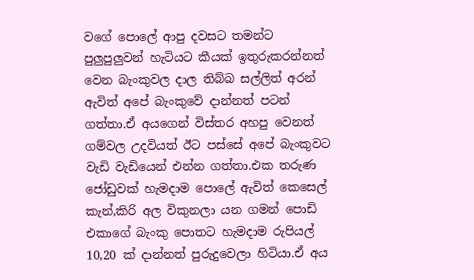වගේ පොලේ ආපු දවසට තමන්ට පුලුපුලුවන් හැටියට කීයක්‌ ඉතුරුකරන්නත් වෙන බැංකුවල දාල තිබ්බ සල්ලිත් අරන් ඇවිත් අපේ බැංකුවේ දාන්නත් පටන් ගත්තා.ඒ අයගෙන් විස්තර අහපු වෙනත් ගම්වල උදවියත් ඊට පස්සේ අපේ බැංකුවට වැඩි වැඩියෙන් එන්න ගත්තා.එක තරුණ ජෝඩුවක්‌ හැමදාම පොලේ ඇවිත් කෙසෙල් කැන්,කිරි අල විකුනලා යන ගමන් පොඩි එකාගේ බැංකු පොතට හැමදාම රුපියල් 10,20 ක් දාන්නත් පුරුදුවෙලා හිටියා.ඒ අය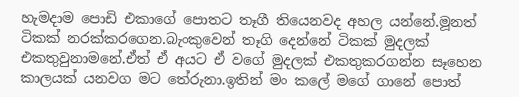හැමදාම පොඩි එකාගේ පොතට තෑගී තියෙනවද අහල යන්නේ.මූනත් ටිකක් නරක්කරගෙන.බැංකුවෙන් තෑගි දෙන්නේ ටිකක් මුදලක් එකතුවුනාමනේ.ඒත් ඒ අයට ඒ වගේ මුදලක් එකතුකරගන්න සෑහෙන කාලයක් යනවග මට තේරුනා.ඉතින් මං කලේ මගේ ගානේ පොත්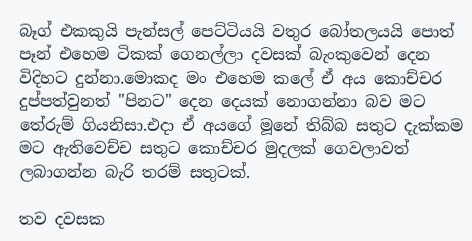බෑග් එකකුයි පැන්සල් පෙට්ටියයි වතුර බෝතලයයි පොත් පෑන් එහෙම ටිකක් ගෙනල්ලා දවසක් බැංකුවෙන් දෙන විදිහට දුන්නා.මොකද මං එහෙම කලේ ඒ අය කොච්චර දුප්පත්වුනත් "පිනට" දෙන දෙයක් නොගන්නා බව මට තේරුම් ගියනිසා.එදා ඒ අයගේ මූනේ තිබ්බ සතුට දැක්කම මට ඇතිවෙච්ච සතුට කොච්චර මුදලක් ගෙවලාවත් ලබාගන්න බැරි තරම් සතුටක්.

තව දවසක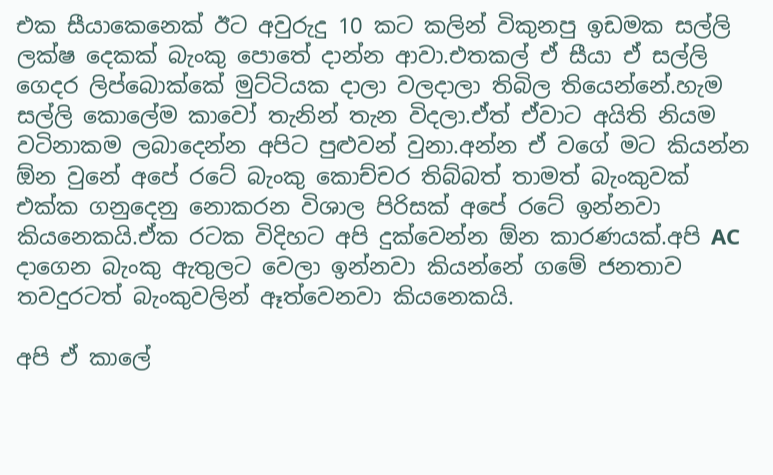එක සීයාකෙනෙක් ඊට අවුරුදු 10 කට කලින් විකුනපු ඉඩමක සල්ලි ලක්ෂ දෙකක් බැංකු පොතේ දාන්න ආවා.එතකල් ඒ සීයා ඒ සල්ලි ගෙදර ලිප්බොක්කේ මුට්ටියක දාලා වලදාලා තිබිල තියෙන්නේ.හැම සල්ලි කොලේම කාවෝ තැනින් තැන විදලා.ඒත් ඒවාට අයිති නියම වටිනාකම ලබාදෙන්න අපිට පුළුවන් වුනා.අන්න ඒ වගේ මට කියන්න ඕන වුනේ අපේ රටේ බැංකු කොච්චර තිබ්බත් තාමත් බැංකුවක් එක්ක ගනුදෙනු නොකරන විශාල පිරිසක් අපේ රටේ ඉන්නවා කියනෙකයි.ඒක රටක විදිහට අපි දුක්වෙන්න ඕන කාරණයක්.අපි AC දාගෙන බැංකු ඇතුලට වෙලා ඉන්නවා කියන්නේ ගමේ ජනතාව තවදුරටත් බැංකුවලින් ඈත්වෙනවා කියනෙකයි.

අපි ඒ කාලේ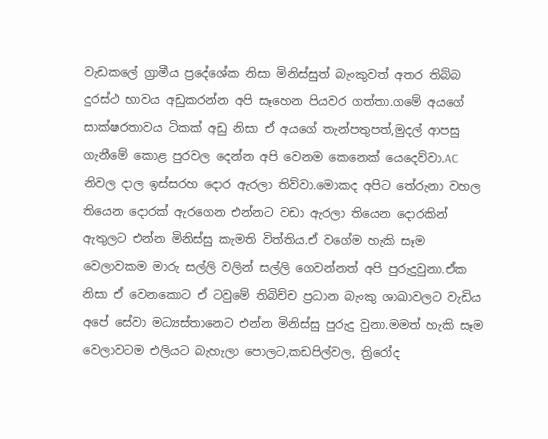වැඩකලේ ග්‍රාමීය ප්‍රදේශේක නිසා මිනිස්සුත් බැංකුවත් අතර තිබ්බ දුරස්ථ භාවය අඩුකරන්න අපි සෑහෙන පියවර ගත්තා.ගමේ අයගේ සාක්ෂරතාවය ටිකක් අඩු නිසා ඒ අයගේ තැන්පතුපත්,මුදල් ආපසු ගැනීමේ කොළ පුරවල දෙන්න අපි වෙනම කෙනෙක් යෙදෙව්වා.AC නිවල දාල ඉස්සරහ දොර ඇරලා තිව්වා.මොකද අපිට තේරුනා වහල තියෙන දොරක් ඇරගෙන එන්නට වඩා ඇරලා තියෙන දොරකින් ඇතුලට එන්න මිනිස්සු කැමති විත්තිය.ඒ වගේම හැකි සෑම වෙලාවකම මාරු සල්ලි වලින් සල්ලි ගෙවන්නත් අපි පුරුදුවුනා.ඒක නිසා ඒ වෙනකොට ඒ ටවුමේ තිබිච්ච ප්‍රධාන බැංකු ශාඛාවලට වැඩිය අපේ සේවා මධ්‍යස්තානෙට එන්න මිනිස්සු පුරුදු වුනා.මමත් හැකි සෑම වෙලාවටම එලියට බැහැලා පොලට,කඩපිල්වල, ත්‍රිරෝද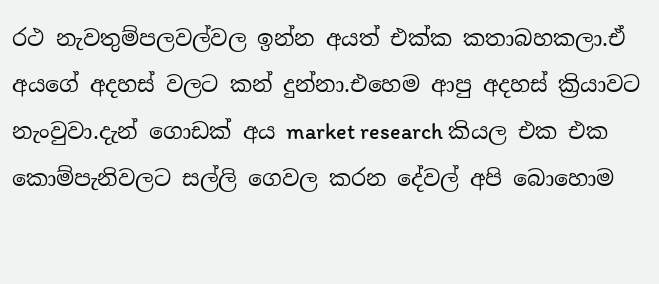රථ නැවතුම්පලවල්වල ඉන්න අයත් එක්ක කතාබහකලා.ඒ අයගේ අදහස් වලට කන් දුන්නා.එහෙම ආපු අදහස් ක්‍රියාවට නැංවුවා.දැන් ගොඩක් අය market research කියල එක එක කොම්පැනිවලට සල්ලි ගෙවල කරන දේවල් අපි බොහොම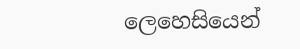ලෙහෙසියෙන්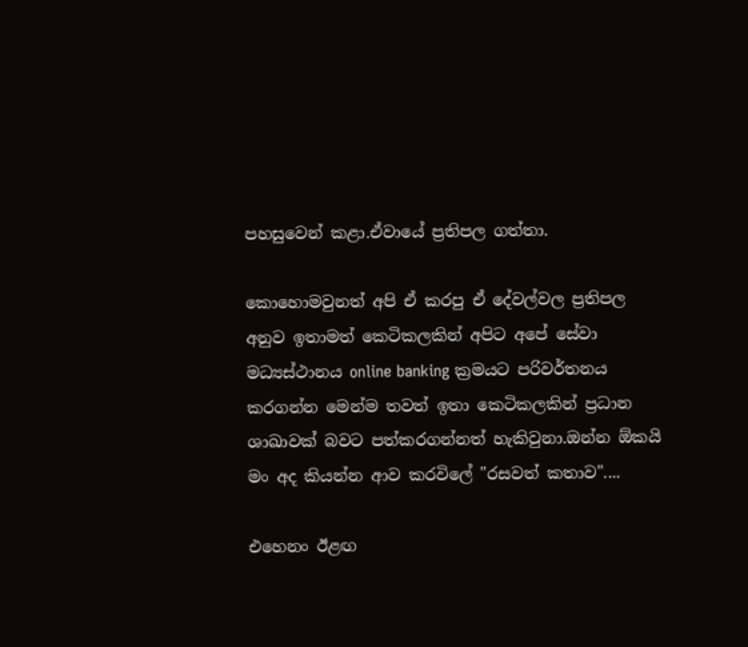පහසුවෙන් කළා.ඒවායේ ප්‍රතිපල ගත්තා.

කොහොමවුනත් අපි ඒ කරපු ඒ දේවල්වල ප්‍රතිපල අනුව ඉතාමත් කෙටිකලකින් අපිට අපේ සේවා මධ්‍යස්ථානය online banking ක්‍රමයට පරිවර්තනය කරගන්න මෙන්ම තවත් ඉතා කෙටිකලකින් ප්‍රධාන ශාඛාවක් බවට පත්කරගන්නත් හැකිවුනා.ඔන්න ඕකයි මං අද කියන්න ආව කරවිලේ "රසවත් කතාව"....

එහෙනං ඊළඟ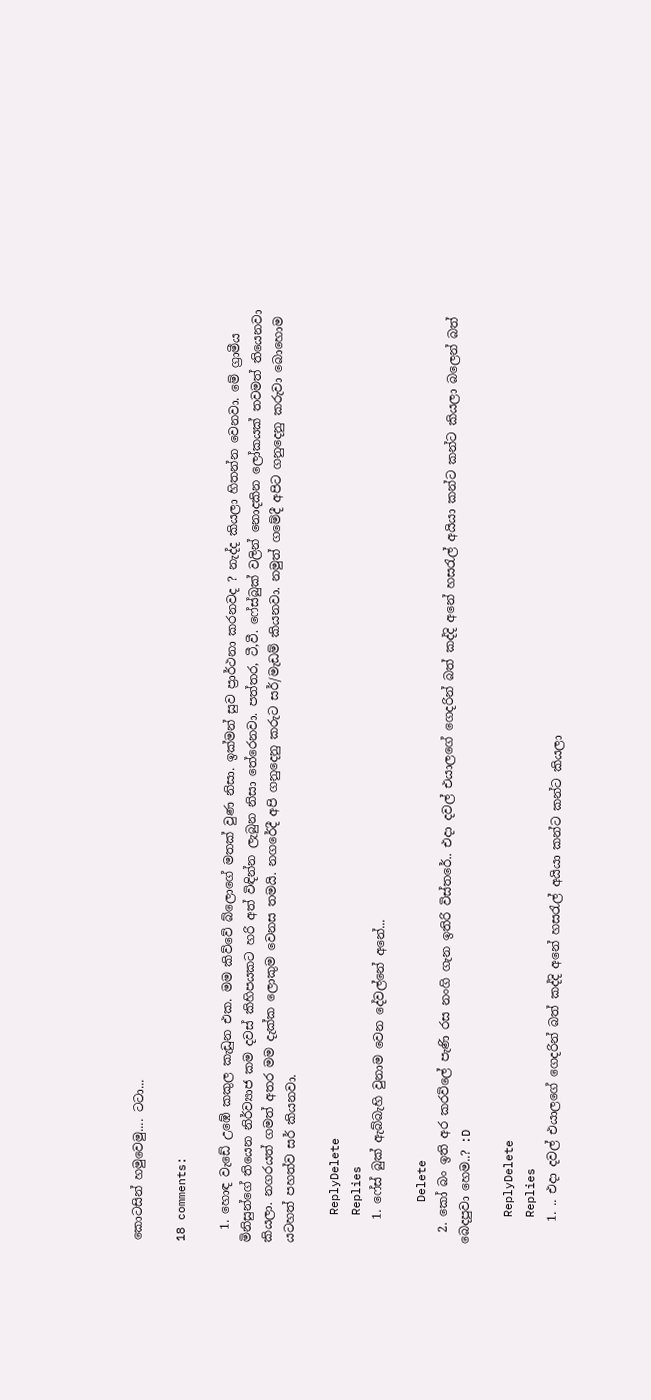කොටසින් හමුවෙමු.... ටටා...

18 comments:

  1. හොඳ වැඩේ උඹේ කකුල කැඩුන එක. මම කිව්වේ බ්ලොගේ මතක් වුණ නිසා. ඉක්මන් සුව ප්‍රාර්ථනා කරනවද ? නැද්ද කියලා හිතන්න වෙනවා. මේ ග්‍රාමීය මිනිසුන්ගේ තියෙන නිර්ව්‍යාජ කම දවස් කිහිපයකට හරි අත් විඳින්න ලැබුන නිසා තේරෙනවා. පත්තර, ටී,වී. ෆේස්බුක් වලින් නොදකින ලෝකයක් තවමත් තියෙනවා කියලා. නගරයත් ගමත් අතර මම දැක්ක ලොකුම වෙනස තමයි. නගරේදී අපි ගනුදෙනු කරුට සර්/මැඩම් කියනවා. නමුත් ගමේදී අපිට ගනුදෙනු කරුවා බොහොම යටහත් පහත්ව සර් කියනවා.

    ReplyDelete
    Replies
    1. ෆේස් බුක් ඇබ්බැහි වුනාම වෙන දේවල්නේ අනේ...

      Delete
  2. කෝ බං ඉති අර කරවිලේ පැණි රස නංගි ගැන ඉතිරි විස්තරේ.. එදා දවල් එයාලගේ ගෙදරින් බත් කද්දි අනේ හසරැල් අයියා කන්ට කන්ට කියලා බලෙන් බත් බෙදපුවා හෙම..? :D

    ReplyDelete
    Replies
    1. .. එදා දවල් එයාලගේ ගෙදරින් බත් කද්දි අනේ හසරැල් අයියා කන්ට කන්ට කියලා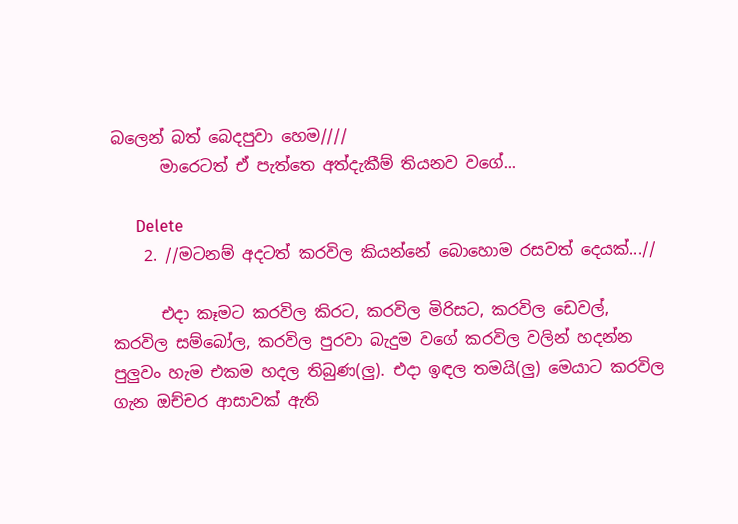බලෙන් බත් බෙදපුවා හෙම////
      මාරෙටත් ඒ පැත්තෙ අත්දැකීම් තියනව වගේ...

      Delete
    2. //මටනම් අදටත් කරවිල කියන්නේ බොහොම රසවත් දෙයක්...//

      එදා කෑමට කරවිල කිරට, කරවිල මිරිසට, කරවිල ඩෙවල්, කරවිල සම්බෝල, කරවිල පුරවා බැදුම වගේ කරවිල වලින් හදන්න පුලුවං හැම එකම හදල තිබුණ(ලු). එදා ඉඳල තමයි(ලු) මෙයාට කරවිල ගැන ඔච්චර ආසාවක් ඇති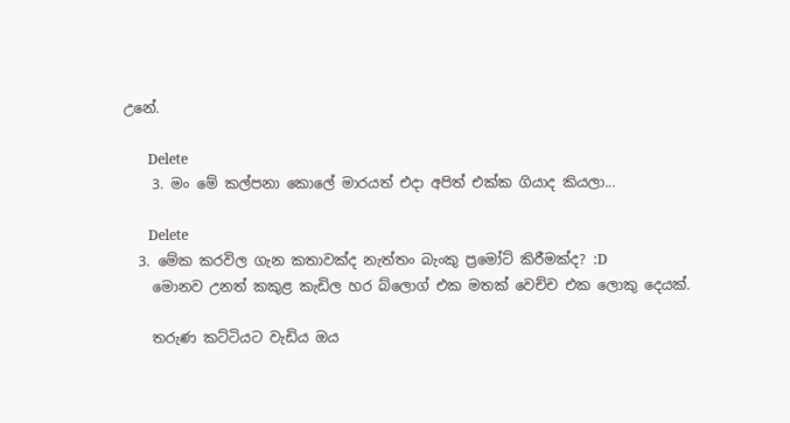උනේ.

      Delete
    3. මං මේ කල්පනා කොලේ මාරයත් එදා අපිත් එක්ක ගියාද කියලා...

      Delete
  3. මේක කරවිල ගැන කතාවක්ද නැත්තං බැංකු ප්‍රමෝට් කිරීමක්ද? :D
    මොනව උනත් කකුළ කැඩිල හර බ්ලොග් එක මතක් වෙච්ච එක ලොකු දෙයක්.

    තරුණ කට්ටියට වැඩිය ඔය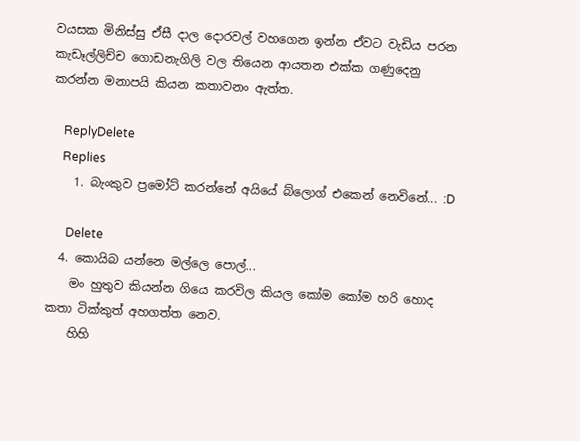වයසක මිනිස්සු ඒසී දාල දොරවල් වහගෙන ඉන්න ඒවට වැඩිය පරන කැඩෑල්ලිච්ච ගොඩනැගිලි වල තියෙන ආයතන එක්ක ගණුදෙනු කරන්න මනාපයි කියන කතාවනං ඇත්ත.

    ReplyDelete
    Replies
    1. බැංකුව ප්‍රමෝට් කරන්නේ අයියේ බ්ලොග් එකෙන් නෙවිනේ... :D

      Delete
  4. කොයිබ යන්නෙ මල්ලෙ පොල්...
    මං හුතුව කියන්න ගියෙ කරවිල කියල කෝම කෝම හරි හොද කතා ටික්කුත් අහගත්ත නෙව.
    හිහි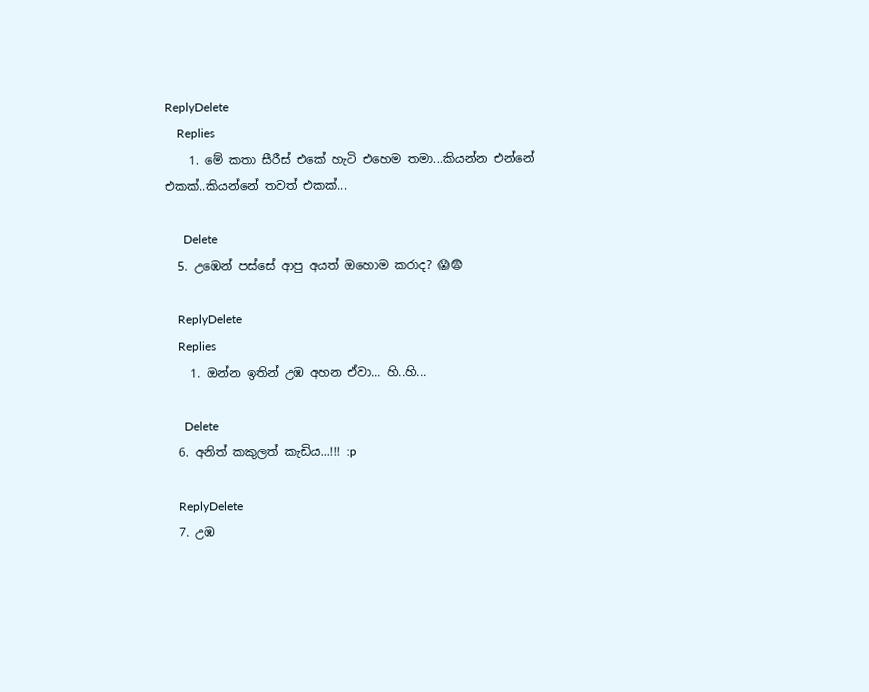ReplyDelete
    Replies
    1. මේ කතා සීරීස් එකේ හැටි එහෙම තමා...කියන්න එන්නේ එකක්..කියන්නේ තවත් එකක්...

      Delete
  5. උඹෙන් පස්සේ ආපු අයත් ඔහොම කරාද? 😱😨

    ReplyDelete
    Replies
    1. ඔන්න ඉතින් උඹ අහන ඒවා... හි..හි...

      Delete
  6. අනිත් කකුලත් කැඩිය...!!! :p

    ReplyDelete
  7. උඹ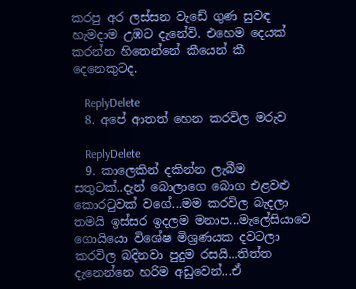කරපු අර ලස්සන වැඩේ ගුණ සුවඳ හැමදාම උඹට දැනේවි. එහෙම දෙයක් කරන්න හිතෙන්නේ කීයෙන් කී දෙනෙකුටද.

    ReplyDelete
  8. අපේ ආතත් හෙන කරවිල මරුව

    ReplyDelete
  9. කාලෙකින් දකින්න ලැබීම සතුටක්..දැන් බොලාගෙ බොග එළවළු කොරටුවක් වගේ...මම කරවිල බැදලා තමයි ඉස්සර ඉදලම මනාප...මැලේසියාවෙ ගොයියො විශේෂ මිශ්‍රණයක දවටලා කරවිල බදිනවා පුදුම රසයි...තිත්ත දැනෙන්නෙ හරිම අඩුවෙන්...ඒ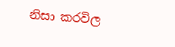නිසා කරවිල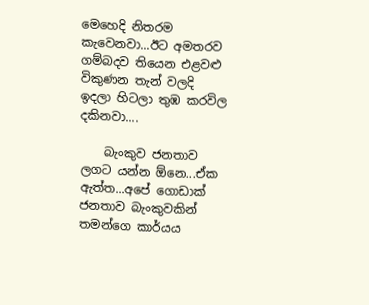මෙහෙදි නිතරම කැවෙනවා...ඊට අමතරව ගම්බදව තියෙන එළවළු විකුණන තැන් වලදි ඉදලා හිටලා තුඹ කරවිල දකිනවා....

    බැංකුව ජනතාව ලගට යන්න ඕනෙ...ඒක ඇත්ත...අපේ ගොඩාක් ජනතාව බැංකුවකින් තමන්ගෙ කාර්යය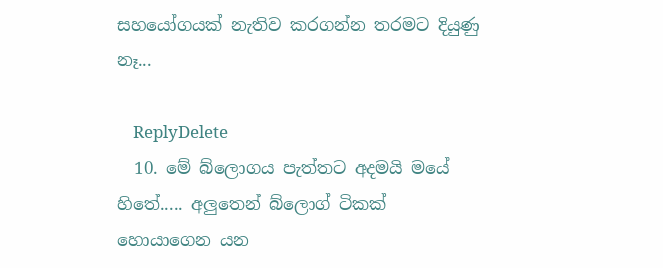සහයෝගයක් නැතිව කරගන්න තරමට දියුණු නෑ...

    ReplyDelete
  10. මේ බ්ලොගය පැත්තට අදමයි මයේ හිතේ..... අලුතෙන් බ්ලොග් ටිකක් හොයාගෙන යන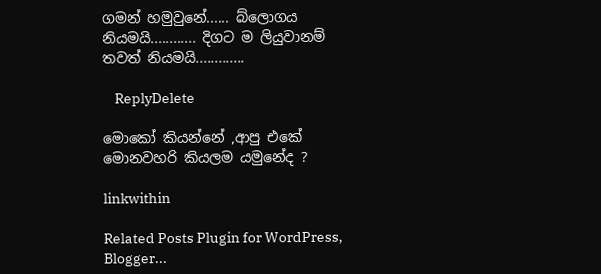ගමන් හමුවුනේ...... බ්ලොගය නියමයි............ දිගට ම ලියුවානම් තවත් නියමයි.............

    ReplyDelete

මොකෝ කියන්නේ ,ආපු එකේ මොනවහරි කියලම යමුනේද ?

linkwithin

Related Posts Plugin for WordPress, Blogger...